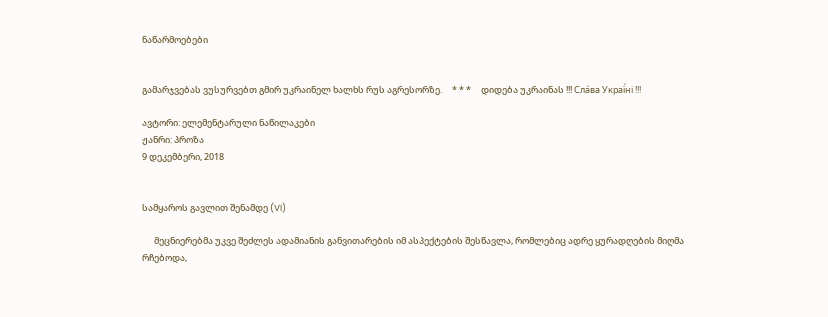ნაწარმოებები


გამარჯვებას ვუსურვებთ გმირ უკრაინელ ხალხს რუს აგრესორზე.     * * *     დიდება უკრაინას !!! Сла́ва Украї́ні !!!

ავტორი: ელემენტარული ნაწილაკები
ჟანრი: პროზა
9 დეკემბერი, 2018


სამყაროს გავლით შენამდე (VI)

      მეცნიერებმა უკვე შეძლეს ადამიანის განვითარების იმ ასპექტების შესწავლა, რომლებიც ადრე ყურადღების მიღმა რჩებოდა,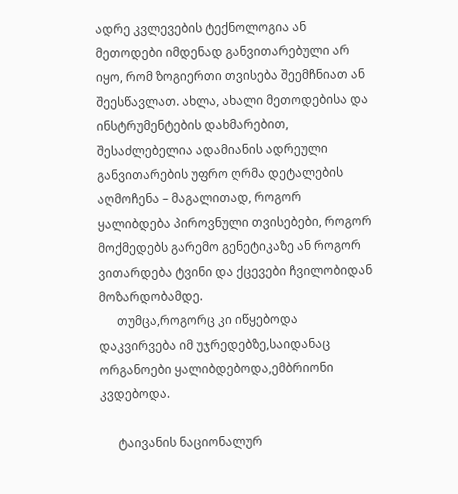ადრე კვლევების ტექნოლოგია ან მეთოდები იმდენად განვითარებული არ იყო, რომ ზოგიერთი თვისება შეემჩნიათ ან შეესწავლათ. ახლა, ახალი მეთოდებისა და ინსტრუმენტების დახმარებით, შესაძლებელია ადამიანის ადრეული განვითარების უფრო ღრმა დეტალების აღმოჩენა – მაგალითად, როგორ ყალიბდება პიროვნული თვისებები, როგორ მოქმედებს გარემო გენეტიკაზე ან როგორ ვითარდება ტვინი და ქცევები ჩვილობიდან მოზარდობამდე.
      თუმცა,როგორც კი იწყებოდა დაკვირვება იმ უჯრედებზე,საიდანაც ორგანოები ყალიბდებოდა,ემბრიონი კვდებოდა.

      ტაივანის ნაციონალურ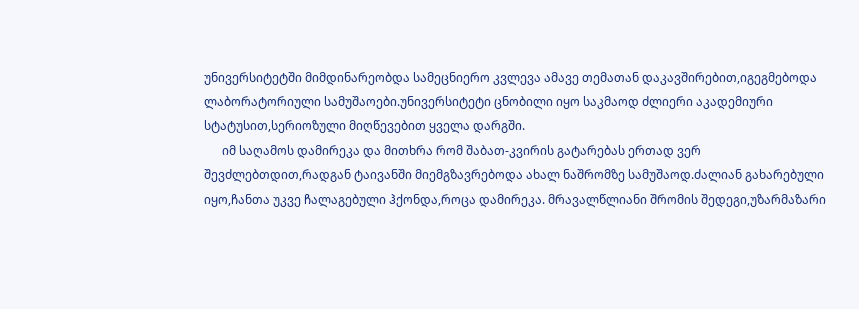უნივერსიტეტში მიმდინარეობდა სამეცნიერო კვლევა ამავე თემათან დაკავშირებით,იგეგმებოდა ლაბორატორიული სამუშაოები.უნივერსიტეტი ცნობილი იყო საკმაოდ ძლიერი აკადემიური სტატუსით,სერიოზული მიღწევებით ყველა დარგში.
      იმ საღამოს დამირეკა და მითხრა რომ შაბათ-კვირის გატარებას ერთად ვერ შევძლებთდით,რადგან ტაივანში მიემგზავრებოდა ახალ ნაშრომზე სამუშაოდ.ძალიან გახარებული იყო,ჩანთა უკვე ჩალაგებული ჰქონდა,როცა დამირეკა. მრავალწლიანი შრომის შედეგი,უზარმაზარი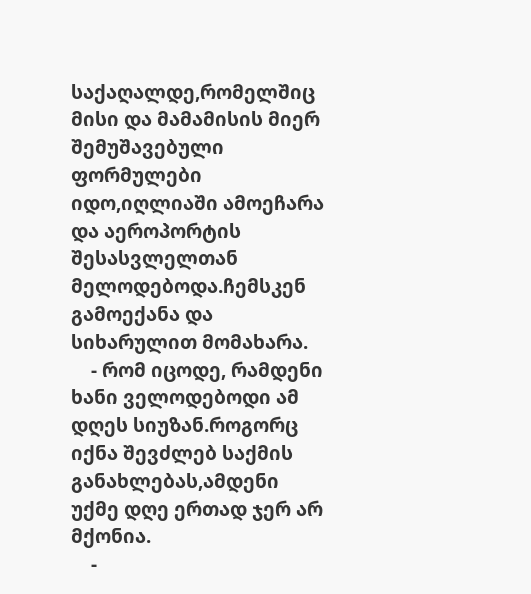საქაღალდე,რომელშიც მისი და მამამისის მიერ შემუშავებული ფორმულები იდო,იღლიაში ამოეჩარა და აეროპორტის შესასვლელთან მელოდებოდა.ჩემსკენ გამოექანა და სიხარულით მომახარა.
    - რომ იცოდე, რამდენი ხანი ველოდებოდი ამ დღეს სიუზან.როგორც იქნა შევძლებ საქმის განახლებას,ამდენი უქმე დღე ერთად ჯერ არ მქონია.
    -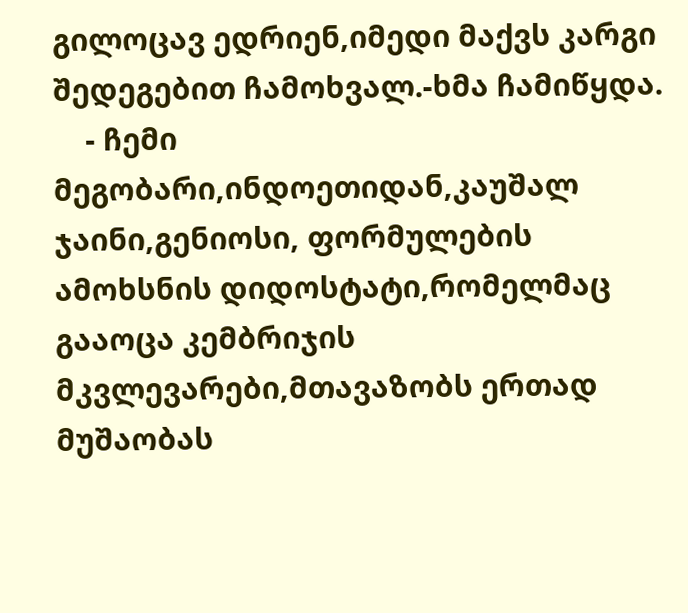გილოცავ ედრიენ,იმედი მაქვს კარგი შედეგებით ჩამოხვალ.-ხმა ჩამიწყდა.
    - ჩემი მეგობარი,ინდოეთიდან,კაუშალ ჯაინი,გენიოსი, ფორმულების ამოხსნის დიდოსტატი,რომელმაც გააოცა კემბრიჯის მკვლევარები,მთავაზობს ერთად მუშაობას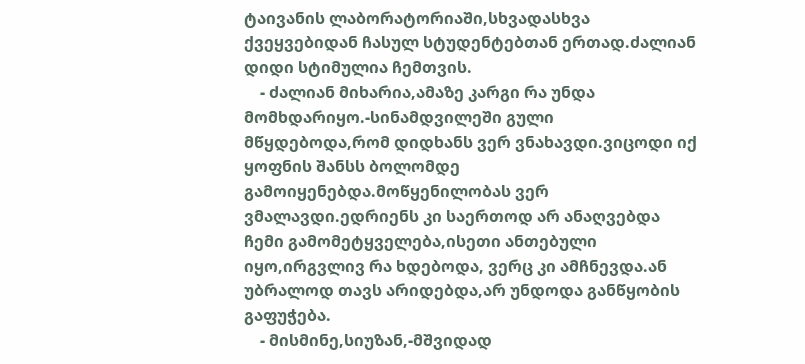ტაივანის ლაბორატორიაში,სხვადასხვა ქვეყვებიდან ჩასულ სტუდენტებთან ერთად.ძალიან დიდი სტიმულია ჩემთვის.
    - ძალიან მიხარია,ამაზე კარგი რა უნდა მომხდარიყო.-სინამდვილეში გული მწყდებოდა,რომ დიდხანს ვერ ვნახავდი.ვიცოდი იქ ყოფნის შანსს ბოლომდე გამოიყენებდა.მოწყენილობას ვერ ვმალავდი.ედრიენს კი საერთოდ არ ანაღვებდა ჩემი გამომეტყველება,ისეთი ანთებული იყო,ირგვლივ რა ხდებოდა, ვერც კი ამჩნევდა.ან უბრალოდ თავს არიდებდა,არ უნდოდა განწყობის გაფუჭება.
    - მისმინე,სიუზან,-მშვიდად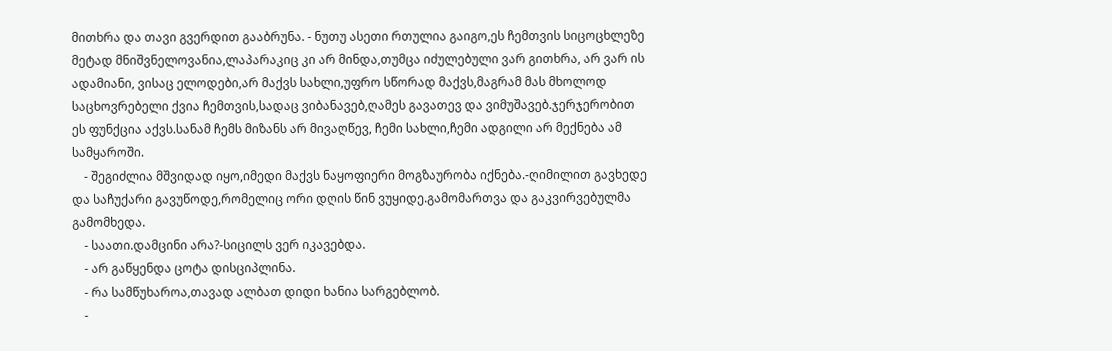მითხრა და თავი გვერდით გააბრუნა. - ნუთუ ასეთი რთულია გაიგო,ეს ჩემთვის სიცოცხლეზე მეტად მნიშვნელოვანია,ლაპარაკიც კი არ მინდა,თუმცა იძულებული ვარ გითხრა, არ ვარ ის ადამიანი, ვისაც ელოდები,არ მაქვს სახლი,უფრო სწორად მაქვს,მაგრამ მას მხოლოდ საცხოვრებელი ქვია ჩემთვის,სადაც ვიბანავებ,ღამეს გავათევ და ვიმუშავებ.ჯერჯერობით ეს ფუნქცია აქვს.სანამ ჩემს მიზანს არ მივაღწევ, ჩემი სახლი,ჩემი ადგილი არ მექნება ამ სამყაროში.
    - შეგიძლია მშვიდად იყო,იმედი მაქვს ნაყოფიერი მოგზაურობა იქნება.-ღიმილით გავხედე და საჩუქარი გავუწოდე,რომელიც ორი დღის წინ ვუყიდე.გამომართვა და გაკვირვებულმა გამომხედა.
    - საათი.დამცინი არა?-სიცილს ვერ იკავებდა.
    - არ გაწყენდა ცოტა დისციპლინა.
    - რა სამწუხაროა,თავად ალბათ დიდი ხანია სარგებლობ.
    -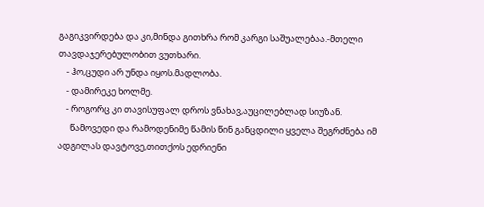გაგიკვირდება და კი,მინდა გითხრა რომ კარგი საშუალებაა.-მთელი თავდაჯერებულობით ვუთხარი.
    - ჰო,ცუდი არ უნდა იყოს.მადლობა.
    - დამირეკე ხოლმე.
    - როგორც კი თავისუფალ დროს ვნახავ,აუცილებლად სიუზან.
      წამოვედი და რამოდენიმე წამის წინ განცდილი ყველა შეგრძნება იმ ადგილას დავტოვე,თითქოს ედრიენი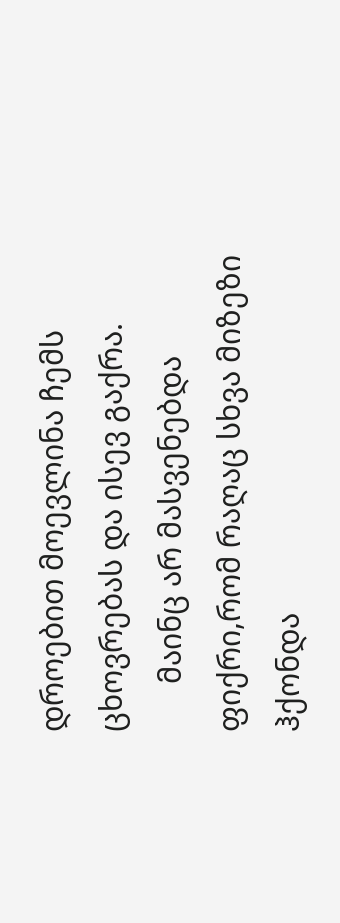დროებით მოევლინა ჩემს ცხოვრებას და ისევ გაქრა.
      მაინც არ მასვენებდა ფიქრი,რომ რაღაც სხვა მიზეზი ჰქონდა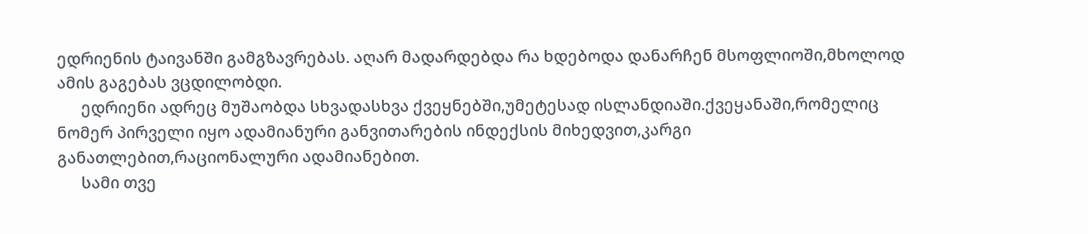ედრიენის ტაივანში გამგზავრებას. აღარ მადარდებდა რა ხდებოდა დანარჩენ მსოფლიოში,მხოლოდ ამის გაგებას ვცდილობდი.
      ედრიენი ადრეც მუშაობდა სხვადასხვა ქვეყნებში,უმეტესად ისლანდიაში.ქვეყანაში,რომელიც ნომერ პირველი იყო ადამიანური განვითარების ინდექსის მიხედვით,კარგი განათლებით,რაციონალური ადამიანებით.
      სამი თვე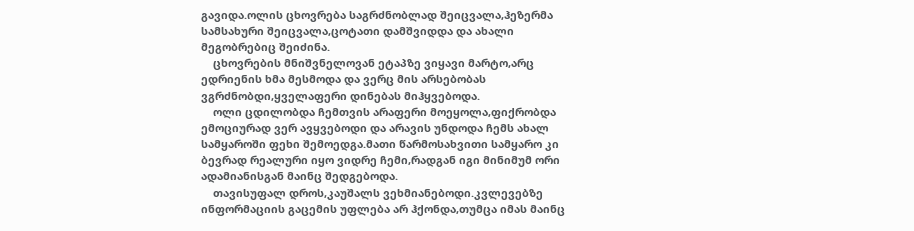გავიდა.ოლის ცხოვრება საგრძნობლად შეიცვალა,ჰეზერმა სამსახური შეიცვალა,ცოტათი დამშვიდდა და ახალი მეგობრებიც შეიძინა.
    ცხოვრების მნიშვნელოვან ეტაპზე ვიყავი მარტო,არც ედრიენის ხმა მესმოდა და ვერც მის არსებობას ვგრძნობდი,ყველაფერი დინებას მიჰყვებოდა.
    ოლი ცდილობდა ჩემთვის არაფერი მოეყოლა,ფიქრობდა ემოციურად ვერ ავყვებოდი და არავის უნდოდა ჩემს ახალ სამყაროში ფეხი შემოედგა.მათი წარმოსახვითი სამყარო კი ბევრად რეალური იყო ვიდრე ჩემი,რადგან იგი მინიმუმ ორი ადამიანისგან მაინც შედგებოდა.
    თავისუფალ დროს,კაუშალს ვეხმიანებოდი.კვლევებზე ინფორმაციის გაცემის უფლება არ ჰქონდა,თუმცა იმას მაინც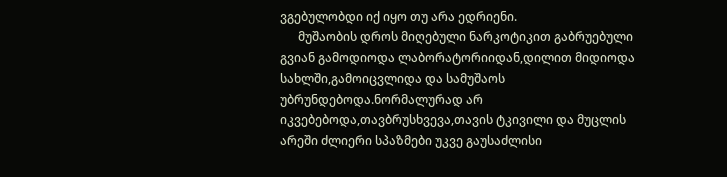ვგებულობდი იქ იყო თუ არა ედრიენი.
      მუშაობის დროს მიღებული ნარკოტიკით გაბრუებული გვიან გამოდიოდა ლაბორატორიიდან,დილით მიდიოდა სახლში,გამოიცვლიდა და სამუშაოს უბრუნდებოდა.ნორმალურად არ იკვებებოდა,თავბრუსხვევა,თავის ტკივილი და მუცლის არეში ძლიერი სპაზმები უკვე გაუსაძლისი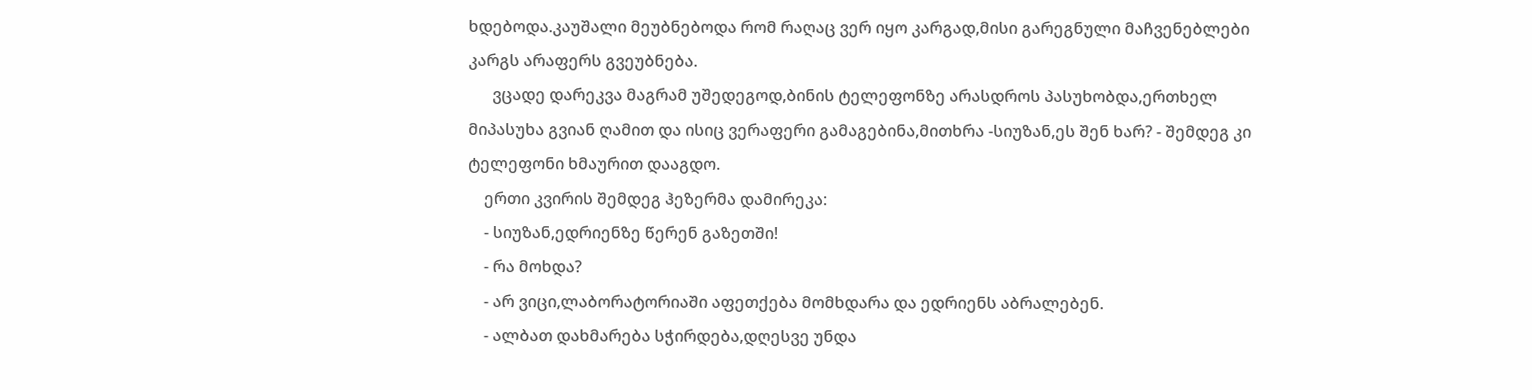ხდებოდა.კაუშალი მეუბნებოდა რომ რაღაც ვერ იყო კარგად,მისი გარეგნული მაჩვენებლები კარგს არაფერს გვეუბნება.
      ვცადე დარეკვა მაგრამ უშედეგოდ,ბინის ტელეფონზე არასდროს პასუხობდა,ერთხელ მიპასუხა გვიან ღამით და ისიც ვერაფერი გამაგებინა,მითხრა -სიუზან,ეს შენ ხარ? - შემდეგ კი ტელეფონი ხმაურით დააგდო.
    ერთი კვირის შემდეგ ჰეზერმა დამირეკა:
    - სიუზან,ედრიენზე წერენ გაზეთში!
    - რა მოხდა?
    - არ ვიცი,ლაბორატორიაში აფეთქება მომხდარა და ედრიენს აბრალებენ.
    - ალბათ დახმარება სჭირდება,დღესვე უნდა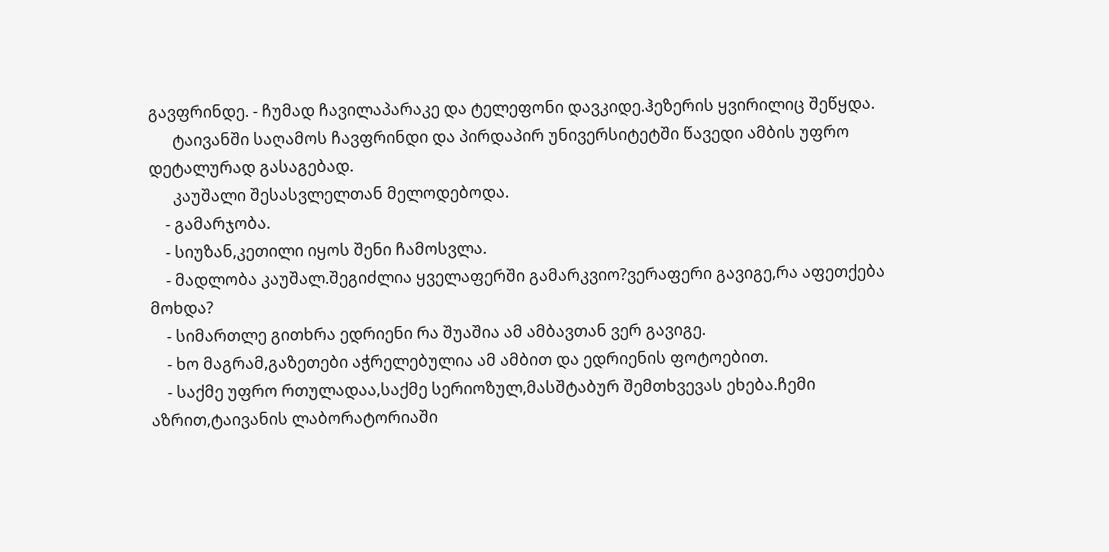გავფრინდე. - ჩუმად ჩავილაპარაკე და ტელეფონი დავკიდე.ჰეზერის ყვირილიც შეწყდა.
      ტაივანში საღამოს ჩავფრინდი და პირდაპირ უნივერსიტეტში წავედი ამბის უფრო დეტალურად გასაგებად.
      კაუშალი შესასვლელთან მელოდებოდა.
    - გამარჯობა.
    - სიუზან,კეთილი იყოს შენი ჩამოსვლა.
    - მადლობა კაუშალ.შეგიძლია ყველაფერში გამარკვიო?ვერაფერი გავიგე,რა აფეთქება მოხდა?
    - სიმართლე გითხრა ედრიენი რა შუაშია ამ ამბავთან ვერ გავიგე.
    - ხო მაგრამ,გაზეთები აჭრელებულია ამ ამბით და ედრიენის ფოტოებით.
    - საქმე უფრო რთულადაა,საქმე სერიოზულ,მასშტაბურ შემთხვევას ეხება.ჩემი აზრით,ტაივანის ლაბორატორიაში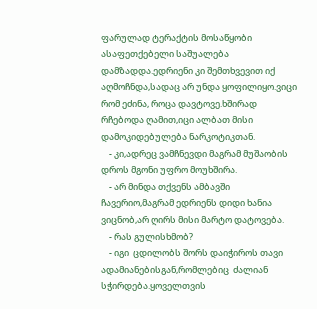ფარულად ტერაქტის მოსაწყობი ასაფეთქებელი საშუალება დამზადდა.ედრიენი კი შემთხვევით იქ აღმოჩნდა,სადაც არ უნდა ყოფილიყო.ვიცი რომ ეძინა, როცა დავტოვე.ხშირად რჩებოდა ღამით,იცი ალბათ მისი დამოკიდებულება ნარკოტიკთან.
    - კი,ადრეც ვამჩნევდი მაგრამ მუშაობის დროს მგონი უფრო მოუხშირა.
    - არ მინდა თქვენს ამბავში ჩავერიო,მაგრამ ედრიენს დიდი ხანია ვიცნობ,არ ღირს მისი მარტო დატოვება.
    - რას გულისხმობ?
    - იგი  ცდილობს შორს დაიჭიროს თავი ადამიანებისგან,რომლებიც  ძალიან სჭირდება.ყოველთვის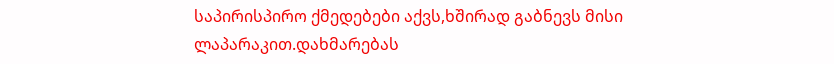საპირისპირო ქმედებები აქვს,ხშირად გაბნევს მისი ლაპარაკით.დახმარებას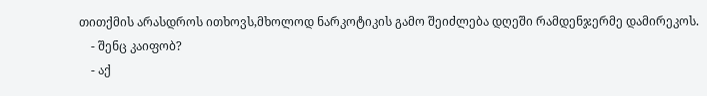თითქმის არასდროს ითხოვს,მხოლოდ ნარკოტიკის გამო შეიძლება დღეში რამდენჯერმე დამირეკოს.
    - შენც კაიფობ?
    - აქ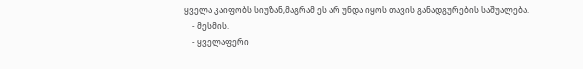ყველა კაიფობს სიუზან,მაგრამ ეს არ უნდა იყოს თავის განადგურების საშუალება.
    - მესმის.
    - ყველაფერი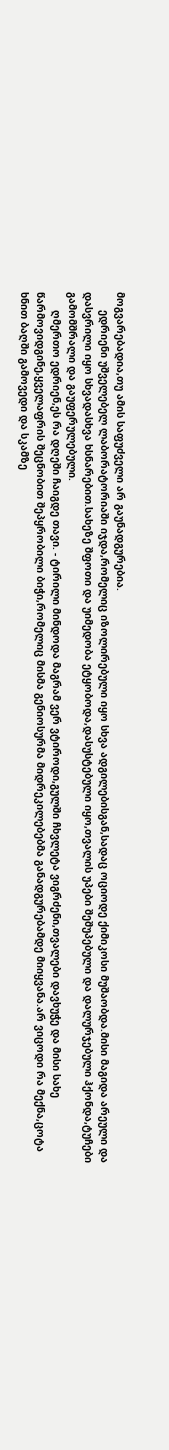მოგვარებადია,თუ ამის საფუძველი არ გაუნადგურებია.
      ედრიენი უშველებელ ლაბორატორიაში იჯდა,რომელიც იზოლირებული იყო სხვა ადგილებისგან,სადაც ოციოდე ქიმიკოსი მუშაობდა.მისი მაგიდა არეული და დასვრილი იყო სხვადასხვა ხსნარებით.სახეზე შფოთი და უიმედობა ეტყობოდა,დასუსტებული იყო,თვალის უპები შეშუპებული და დალურჯებული ჰქონდა,ტუჩები გამომშრალი და გაუფერულებული.
      ღმერთო ედრიენ,ეს რა დღეში ჩაიგდე თავი. - ტირილი მინდოდა მაგრამ ვერ ვტიროდი,გულში ჩხვლეტა ვიგრძენი,თვალები დავხუჭე და მისი სახე წარმოვიდგინე,ყველაფრის შეცნობით შეპყრობილი ბიჭი,რომელიც მისმა გენიოსურმა მიდრეკილებებმა განადგურებამდე მიიყვანა.არ ვიცოდი რა მექნა,ცოტა ხნით ბაღში გამოვედი და სკამზე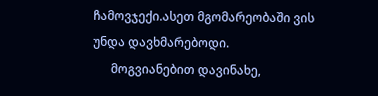ჩამოვჯექი.ასეთ მგომარეობაში ვის უნდა დავხმარებოდი.
      მოგვიანებით დავინახე,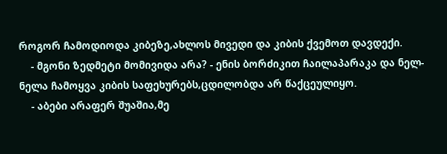როგორ ჩამოდიოდა კიბეზე,ახლოს მივედი და კიბის ქვემოთ დავდექი.
    - მგონი ზედმეტი მომივიდა არა? - ენის ბორძიკით ჩაილაპარაკა და ნელ-ნელა ჩამოყვა კიბის საფეხურებს,ცდილობდა არ წაქცეულიყო.
    - აბები არაფერ შუაშია,მე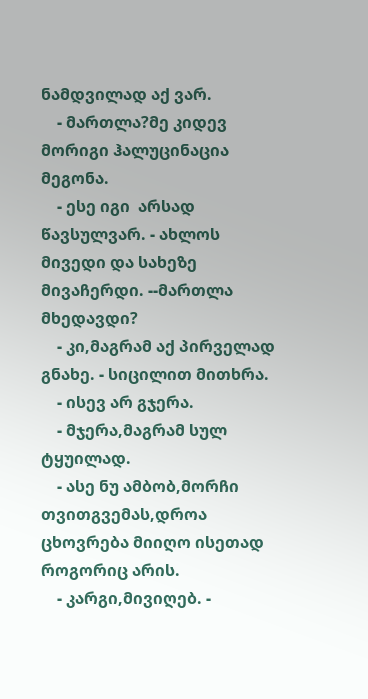ნამდვილად აქ ვარ.
    - მართლა?მე კიდევ მორიგი ჰალუცინაცია მეგონა.
    - ესე იგი  არსად წავსულვარ. - ახლოს მივედი და სახეზე მივაჩერდი. --მართლა მხედავდი?
    - კი,მაგრამ აქ პირველად გნახე. - სიცილით მითხრა.
    - ისევ არ გჯერა.
    - მჯერა,მაგრამ სულ ტყუილად.
    - ასე ნუ ამბობ,მორჩი თვითგვემას,დროა ცხოვრება მიიღო ისეთად როგორიც არის.
    - კარგი,მივიღებ. -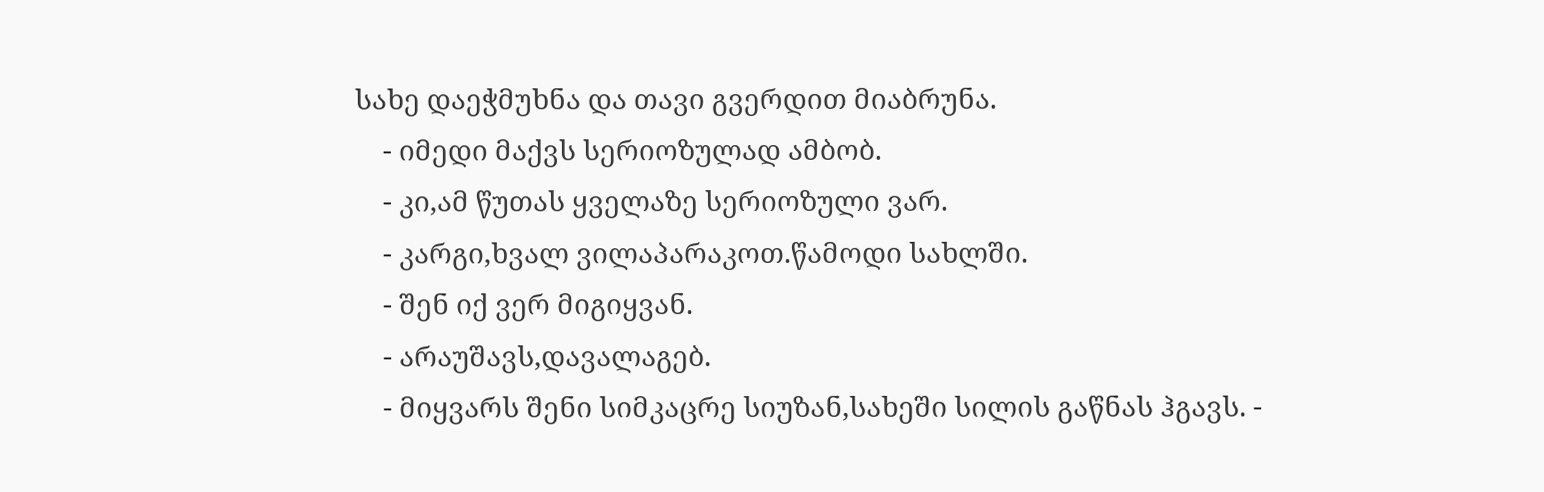სახე დაეჭმუხნა და თავი გვერდით მიაბრუნა.
    - იმედი მაქვს სერიოზულად ამბობ.
    - კი,ამ წუთას ყველაზე სერიოზული ვარ.
    - კარგი,ხვალ ვილაპარაკოთ.წამოდი სახლში.
    - შენ იქ ვერ მიგიყვან.
    - არაუშავს,დავალაგებ.
    - მიყვარს შენი სიმკაცრე სიუზან,სახეში სილის გაწნას ჰგავს. -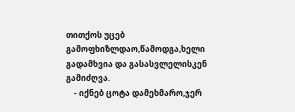თითქოს უცებ გამოფხიზლდაო,წამოდგა,ხელი გადამხვია და გასასვლელისკენ გამიძღვა.
    - იქნებ ცოტა დამეხმარო,ჯერ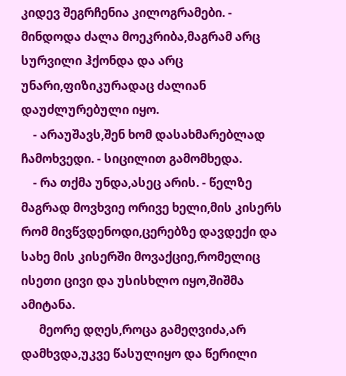კიდევ შეგრჩენია კილოგრამები. - მინდოდა ძალა მოეკრიბა,მაგრამ არც სურვილი ჰქონდა და არც უნარი,ფიზიკურადაც ძალიან დაუძლურებული იყო.
    - არაუშავს,შენ ხომ დასახმარებლად ჩამოხვედი. - სიცილით გამომხედა.
    - რა თქმა უნდა,ასეც არის. - წელზე მაგრად მოვხვიე ორივე ხელი,მის კისერს რომ მივწვდენოდი,ცერებზე დავდექი და სახე მის კისერში მოვაქციე,რომელიც ისეთი ცივი და უსისხლო იყო,შიშმა ამიტანა.
      მეორე დღეს,როცა გამეღვიძა,არ დამხვდა,უკვე წასულიყო და წერილი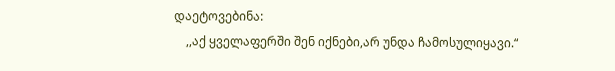დაეტოვებინა:
    ,,აქ ყველაფერში შენ იქნები,არ უნდა ჩამოსულიყავი.“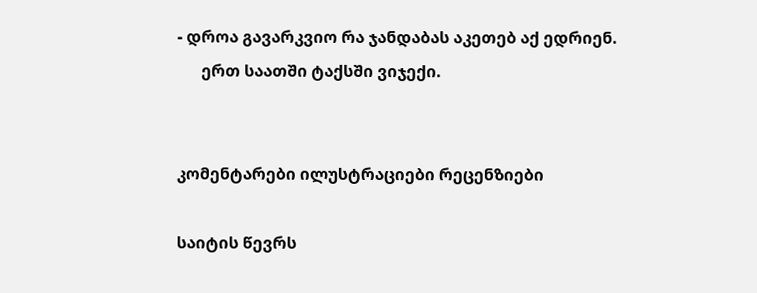- დროა გავარკვიო რა ჯანდაბას აკეთებ აქ ედრიენ.
      ერთ საათში ტაქსში ვიჯექი.


კომენტარები ილუსტრაციები რეცენზიები

საიტის წევრს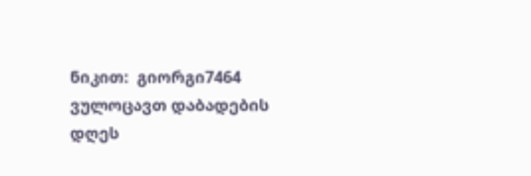ნიკით:  გიორგი7464 ვულოცავთ დაბადების დღეს